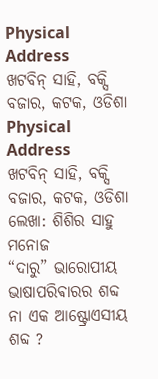Physical Address
ଖଟବିନ୍ ସାହି, ବକ୍ସି ବଜାର, କଟକ, ଓଡିଶା
Physical Address
ଖଟବିନ୍ ସାହି, ବକ୍ସି ବଜାର, କଟକ, ଓଡିଶା
ଲେଖା: ଶିଶିର ସାହୁ ମନୋଜ
“ଦାରୁ” ଭାରୋପୀୟ ଭାଷାପରିଵାରର ଶବ୍ଦ ନା ଏକ ଆଷ୍ଟ୍ରୋଏସୀୟ ଶବ୍ଦ ?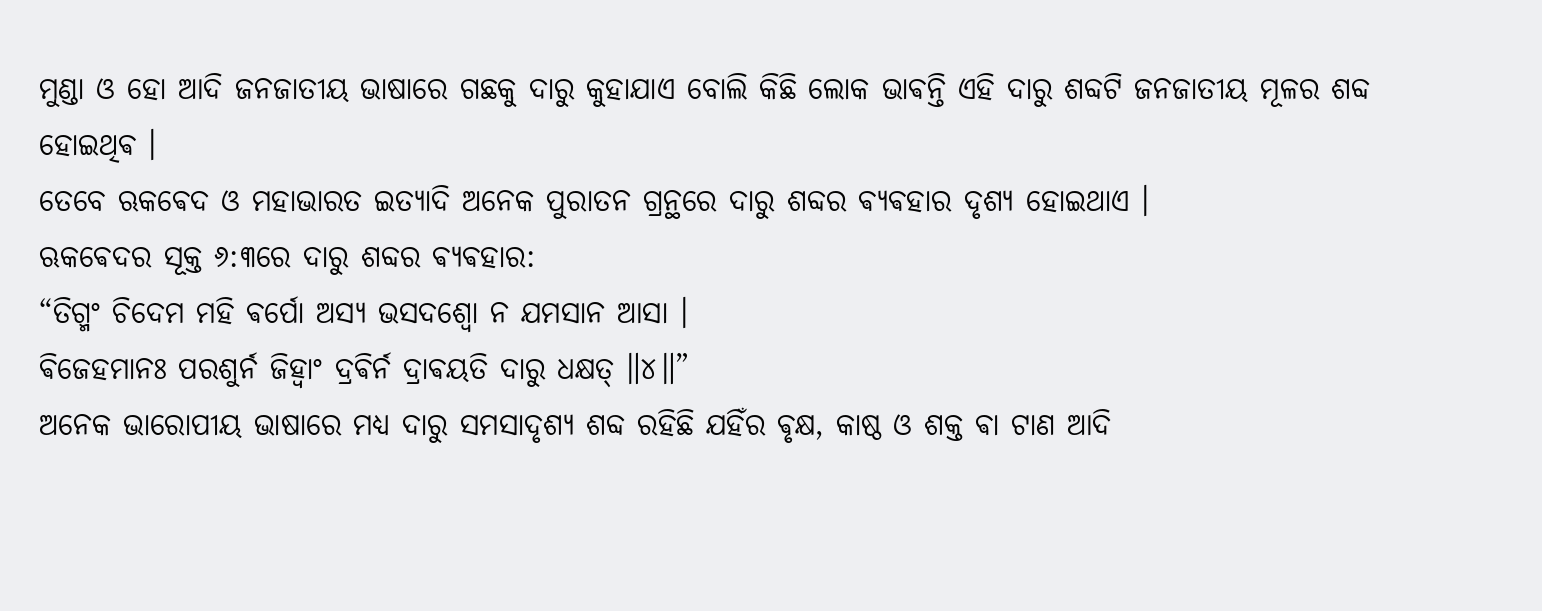ମୁଣ୍ଡା ଓ ହୋ ଆଦି ଜନଜାତୀୟ ଭାଷାରେ ଗଛକୁ ଦାରୁ କୁହାଯାଏ ବୋଲି କିଛି ଲୋକ ଭାଵନ୍ତି ଏହି ଦାରୁ ଶବ୍ଦଟି ଜନଜାତୀୟ ମୂଳର ଶବ୍ଦ ହୋଇଥିଵ ।
ତେବେ ଋକଵେଦ ଓ ମହାଭାରତ ଇତ୍ଯାଦି ଅନେକ ପୁରାତନ ଗ୍ରନ୍ଥରେ ଦାରୁ ଶବ୍ଦର ଵ୍ଯଵହାର ଦୃଶ୍ୟ ହୋଇଥାଏ ।
ଋକଵେଦର ସୂକ୍ତ ୬:୩ରେ ଦାରୁ ଶବ୍ଦର ଵ୍ଯଵହାର:
“ତିଗ୍ମଂ ଚିଦେମ ମହି ଵର୍ପୋ ଅସ୍ଯ ଭସଦଶ୍ଵୋ ନ ଯମସାନ ଆସା ।
ଵିଜେହମାନଃ ପରଶୁର୍ନ ଜିହ୍ଵାଂ ଦ୍ରଵିର୍ନ ଦ୍ରାଵୟତି ଦାରୁ ଧକ୍ଷତ୍ ॥୪॥”
ଅନେକ ଭାରୋପୀୟ ଭାଷାରେ ମଧ୍ୟ ଦାରୁ ସମସାଦୃଶ୍ଯ ଶବ୍ଦ ରହିଛି ଯହିଁର ଵୃକ୍ଷ, କାଷ୍ଠ ଓ ଶକ୍ତ ଵା ଟାଣ ଆଦି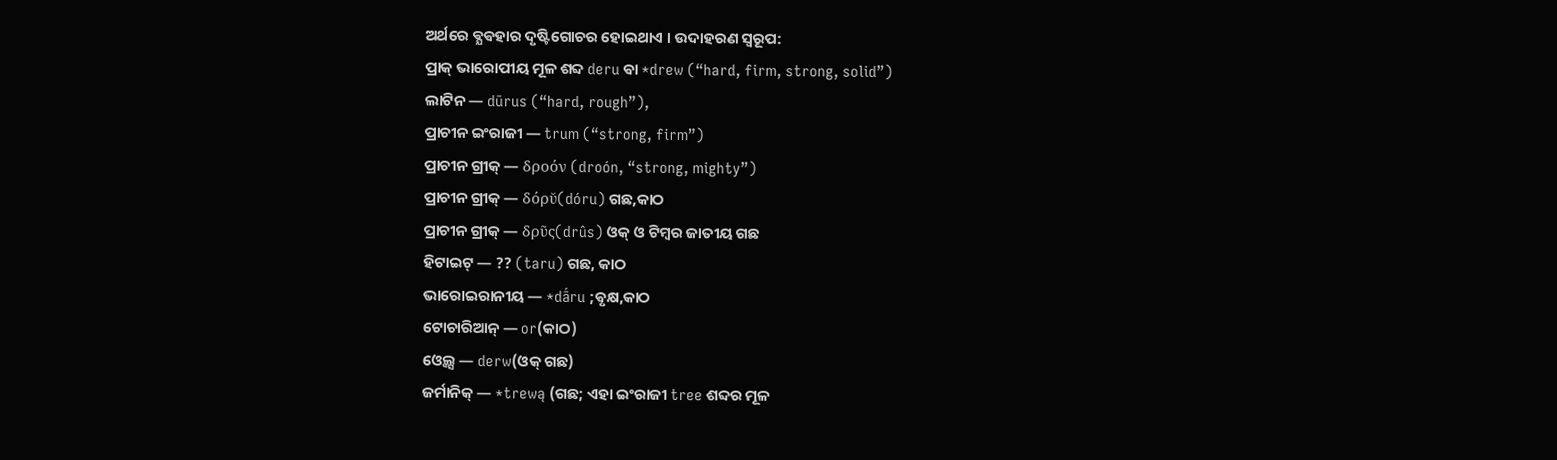ଅର୍ଥରେ ଵ୍ଯଵହାର ଦୃଷ୍ଟିଗୋଚର ହୋଇଥାଏ । ଉଦାହରଣ ସ୍ୱରୂପ:
ପ୍ରାକ୍ ଭାରୋପୀୟ ମୂଳ ଶବ୍ଦ deru ଵା *drew (“hard, firm, strong, solid”)
ଲାଟିନ — dūrus (“hard, rough”),
ପ୍ରାଚୀନ ଇଂରାଜୀ — trum (“strong, firm”)
ପ୍ରାଚୀନ ଗ୍ରୀକ୍ — δροόν (droón, “strong, mighty”)
ପ୍ରାଚୀନ ଗ୍ରୀକ୍ — δόρῠ(dóru) ଗଛ,କାଠ
ପ୍ରାଚୀନ ଗ୍ରୀକ୍ — δρῦς(drûs) ଓକ୍ ଓ ଟିମ୍ବର ଜାତୀୟ ଗଛ
ହିଟାଇଟ୍ — ?? (taru) ଗଛ, କାଠ
ଭାରୋଇରାନୀୟ — *dā́ru ;ଵୃକ୍ଷ,କାଠ
ଟୋଚାରିଆନ୍ — or(କାଠ)
ଓ୍ଵେଲ୍ସ — derw(ଓକ୍ ଗଛ)
ଜର୍ମାନିକ୍ — *trewą (ଗଛ; ଏହା ଇଂରାଜୀ tree ଶବ୍ଦର ମୂଳ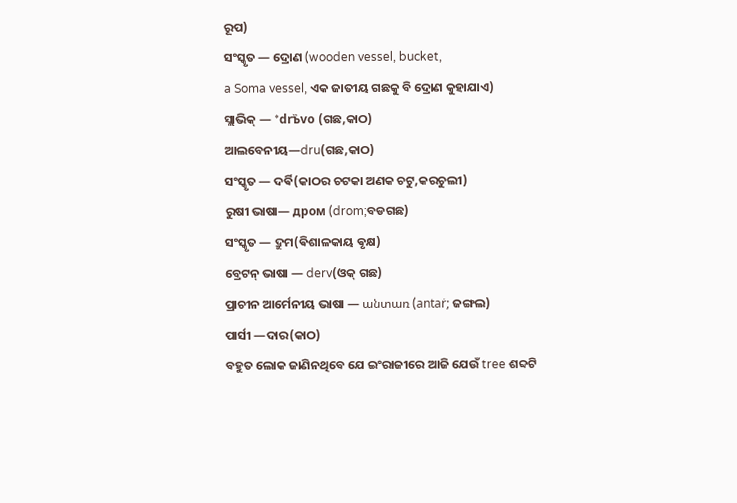ରୂପ)
ସଂସ୍କୃତ — ଦ୍ରୋଣ (wooden vessel, bucket,
a Soma vessel, ଏକ ଜାତୀୟ ଗଛକୁ ବି ଦ୍ରୋଣ କୁହାଯାଏ)
ସ୍ଲାଭିକ୍ — *drъ̏vo (ଗଛ,କାଠ)
ଆଲବେନୀୟ—dru(ଗଛ,କାଠ)
ସଂସ୍କୃତ — ଦର୍ଵି(କାଠର ଚଟକା ଅଣକ ଚଟୁ,କରଚୁଲୀ)
ରୁଷୀ ଭାଷା— дром (drom;ବଡଗଛ)
ସଂସ୍କୃତ — ଦ୍ରୁମ(ଵିଶାଳକାୟ ଵୃକ୍ଷ)
ବ୍ରେଟନ୍ ଭାଷା — derv(ଓକ୍ ଗଛ)
ପ୍ରାଚୀନ ଆର୍ମେନୀୟ ଭାଷା — անտառ (antaṙ; ଜଙ୍ଗଲ)
ପାର୍ସୀ —ଦାର(କାଠ)
ବହୁତ ଲୋକ ଜାଣିନଥିବେ ଯେ ଇଂରାଜୀରେ ଆଜି ଯେଉଁ tree ଶବ୍ଦଟି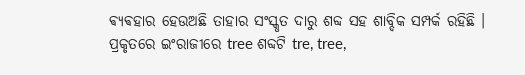ଵ୍ଯଵହାର ହେଉଅଛି ତାହାର ସଂସ୍କୃତ ଦାରୁ ଶବ୍ଦ ସହ ଶାବ୍ଦିକ ସମ୍ପର୍କ ରହିଛି । ପ୍ରକୃତରେ ଇଂରାଜୀରେ tree ଶବ୍ଦଟି tre, tree,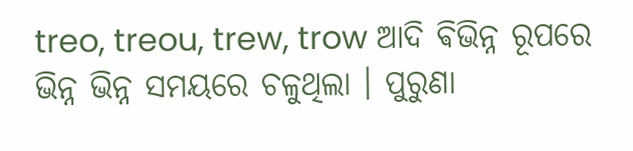treo, treou, trew, trow ଆଦି ଵିଭିନ୍ନ ରୂପରେ ଭିନ୍ନ ଭିନ୍ନ ସମୟରେ ଚଳୁଥିଲା । ପୁରୁଣା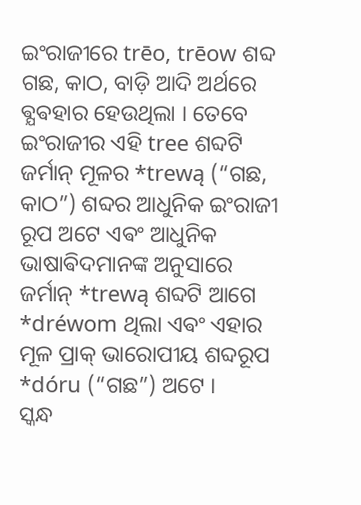ଇଂରାଜୀରେ trēo, trēow ଶବ୍ଦ ଗଛ, କାଠ, ବାଡ଼ି ଆଦି ଅର୍ଥରେ ଵ୍ଯଵହାର ହେଉଥିଲା । ତେବେ ଇଂରାଜୀର ଏହି tree ଶବ୍ଦଟି ଜର୍ମାନ୍ ମୂଳର *trewą (“ଗଛ, କାଠ”) ଶବ୍ଦର ଆଧୁନିକ ଇଂରାଜୀ ରୂପ ଅଟେ ଏଵଂ ଆଧୁନିକ ଭାଷାଵିଦମାନଙ୍କ ଅନୁସାରେ ଜର୍ମାନ୍ *trewą ଶବ୍ଦଟି ଆଗେ *dréwom ଥିଲା ଏଵଂ ଏହାର ମୂଳ ପ୍ରାକ୍ ଭାରୋପୀୟ ଶବ୍ଦରୂପ *dóru (“ଗଛ”) ଅଟେ ।
ସ୍କନ୍ଧ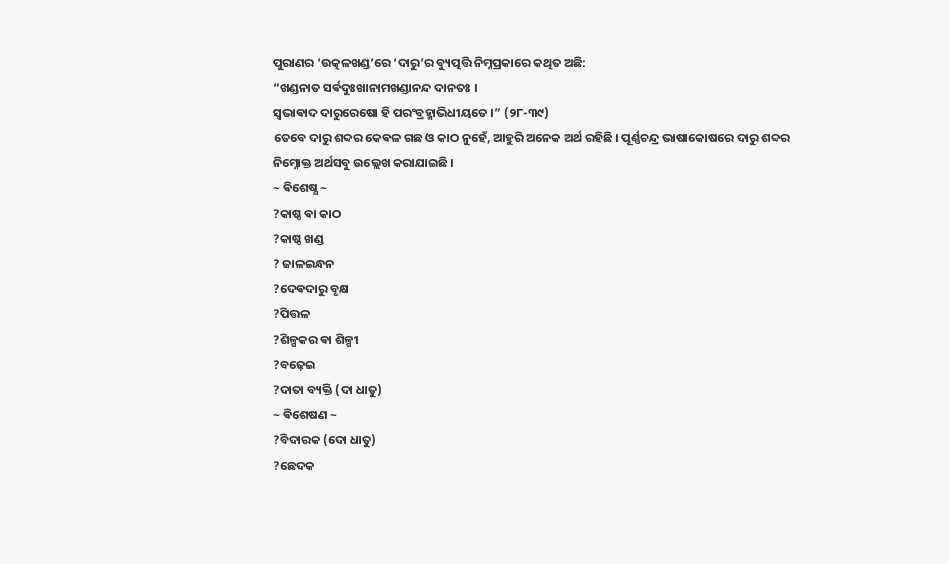ପୁରାଣର ‘ଉତ୍କଳଖଣ୍ଡ’ରେ ‘ଦାରୁ’ର ବ୍ୟୁତ୍ପତ୍ତି ନିମ୍ନପ୍ରକାରେ କଥିତ ଅଛି:
“ଖଣ୍ଡନାତ ସର୍ଵଦୁଃଖାନାମଖଣ୍ଡାନନ୍ଦ ଦାନତଃ ।
ସ୍ୱଭାଵାଦ ଦାରୁରେଷୋ ହି ପରଂବ୍ରହ୍ମାଭିଧୀୟତେ ।” (୨୮-୩୯)
ତେବେ ଦାରୁ ଶବ୍ଦର କେଵଳ ଗଛ ଓ କାଠ ନୁହେଁ, ଆହୁରି ଅନେକ ଅର୍ଥ ରହିଛି । ପୂର୍ଣ୍ଣଚନ୍ଦ୍ର ଭାଷାକୋଷରେ ଦାରୁ ଶବ୍ଦର ନିମ୍ନୋକ୍ତ ଅର୍ଥସବୁ ଉଲ୍ଲେଖ କରାଯାଇଛି ।
~ ଵିଶେଷ୍ଯ ~
?କାଷ୍ଠ ଵା କାଠ
?କାଷ୍ଠ ଖଣ୍ଡ
? ଜାଳଇନ୍ଧନ
?ଦେଵଦାରୁ ବୃକ୍ଷ
?ପିତ୍ତଳ
?ଶିଳ୍ପକର ଵା ଶିଳ୍ପୀ
?ବଢ଼େଇ
?ଦାତା ବ୍ୟକ୍ତି (ଦା ଧାତୁ)
~ ଵିଶେଷଣ ~
?ବିଦାରକ (ଦୋ ଧାତୁ)
?ଛେଦକ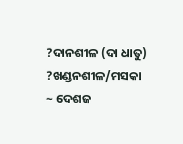?ଦାନଶୀଳ (ଦା ଧାତୁ)
?ଖଣ୍ଡନଶୀଳ/ମସକା
~ ଦେଶଜ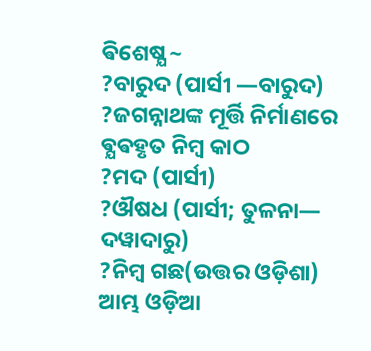ଵିଶେଷ୍ଯ ~
?ବାରୁଦ (ପାର୍ସୀ —ବାରୁଦ)
?ଜଗନ୍ନାଥଙ୍କ ମୂର୍ତ୍ତି ନିର୍ମାଣରେ ଵ୍ଯଵହୃତ ନିମ୍ବ କାଠ
?ମଦ (ପାର୍ସୀ)
?ଔଷଧ (ପାର୍ସୀ; ତୁଳନା— ଦୱାଦାରୁ)
?ନିମ୍ବ ଗଛ(ଉତ୍ତର ଓଡ଼ିଶା)
ଆମ୍ଭ ଓଡ଼ିଆ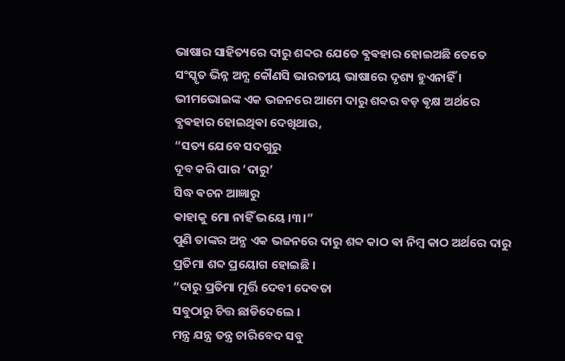ଭାଷାର ସାହିତ୍ୟରେ ଦାରୁ ଶବ୍ଦର ଯେତେ ଵ୍ଯଵହାର ହୋଇଅଛି ତେତେ ସଂସ୍କୃତ ଭିନ୍ନ ଅନ୍ଯ କୌଣସି ଭାରତୀୟ ଭାଷାରେ ଦୃଶ୍ୟ ହୁଏନାହିଁ ।
ଭୀମଭୋଇଙ୍କ ଏକ ଭଜନରେ ଆମେ ଦାରୁ ଶବ୍ଦର ବଡ଼ ଵୃକ୍ଷ ଅର୍ଥରେ ଵ୍ଯଵହାର ହୋଇଥିଵା ଦେଖିଥାଉ,
“ସତ୍ୟ ଯେବେ ସଦଗୁରୁ
ଦୂବ କରି ପାର ‘ଦାରୁ’
ସିଦ୍ଧ ଵଚନ ଆଜ୍ଞାରୁ
କାହାକୁ ମୋ ନାହିଁ ଭୟେ ।୩।”
ପୁଣି ତାଙ୍କର ଅନ୍ଯ ଏକ ଭଜନରେ ଦାରୁ ଶବ୍ଦ କାଠ ଵା ନିମ୍ବ କାଠ ଅର୍ଥରେ ଦାରୁ ପ୍ରତିମା ଶବ୍ଦ ପ୍ରୟୋଗ ହୋଇଛି ।
“ଦାରୁ ପ୍ରତିମା ମୂର୍ତ୍ତି ଦେବୀ ଦେବତା
ସବୁଠାରୁ ଚିତ୍ତ ଛାଡିଦେଲେ ।
ମନ୍ତ୍ର ଯନ୍ତ୍ର ତନ୍ତ୍ର ଚାରିବେଦ ସବୁ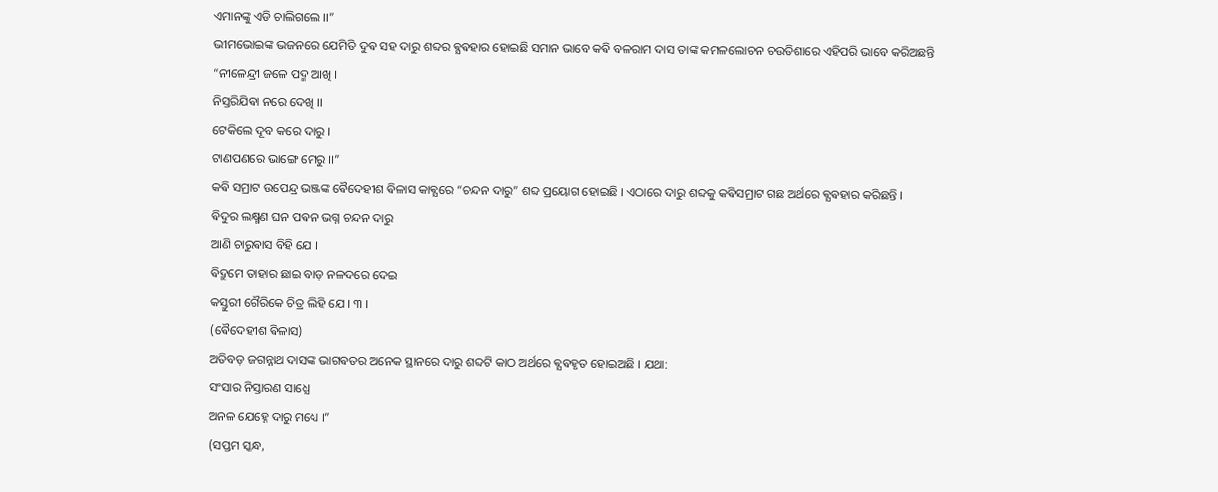ଏମାନଙ୍କୁ ଏଡି ଚାଲିଗଲେ ।।”
ଭୀମଭୋଇଙ୍କ ଭଜନରେ ଯେମିତି ଦୁଵ ସହ ଦାରୁ ଶବ୍ଦର ଵ୍ଯଵହାର ହୋଇଛି ସମାନ ଭାବେ କଵି ବଳରାମ ଦାସ ତାଙ୍କ କମଳଲୋଚନ ଚଉତିଶାରେ ଏହିପରି ଭାବେ କରିଅଛନ୍ତି
“ନୀଳେନ୍ଦ୍ରୀ ଜଳେ ପଦ୍ମ ଆଖି ।
ନିସ୍ତରିଯିଵା ନରେ ଦେଖି ।।
ଟେକିଲେ ଦୂବ କରେ ଦାରୁ ।
ଟାଣପଣରେ ଭାଙ୍ଗେ ମେରୁ ।।”
କଵି ସମ୍ରାଟ ଉପେନ୍ଦ୍ର ଭଞ୍ଜଙ୍କ ଵୈଦେହୀଶ ଵିଳାସ କାଵ୍ଯରେ “ଚନ୍ଦନ ଦାରୁ” ଶବ୍ଦ ପ୍ରୟୋଗ ହୋଇଛି । ଏଠାରେ ଦାରୁ ଶବ୍ଦକୁ କଵିସମ୍ରାଟ ଗଛ ଅର୍ଥରେ ଵ୍ଯଵହାର କରିଛନ୍ତି ।
ଵିଦୁର ଲକ୍ଷ୍ମଣ ଘନ ପଵନ ଭଗ୍ନ ଚନ୍ଦନ ଦାରୁ
ଆଣି ଚାରୁଵାସ ବିହି ଯେ ।
ଵିଦ୍ରୁମେ ତାହାର ଛାଇ ବାଡ଼ ନଳଦରେ ଦେଇ
କସ୍ତୁରୀ ଗୈରିକେ ଚିତ୍ର ଲିହି ଯେ । ୩ ।
(ଵୈଦେହୀଶ ଵିଳାସ)
ଅତିବଡ଼ ଜଗନ୍ନାଥ ଦାସଙ୍କ ଭାଗଵତର ଅନେକ ସ୍ଥାନରେ ଦାରୁ ଶବ୍ଦଟି କାଠ ଅର୍ଥରେ ଵ୍ଯଵହୃତ ହୋଇଅଛି । ଯଥା:
ସଂସାର ନିସ୍ତାରଣ ସାଧ୍ଯେ
ଅନଳ ଯେହ୍ନେ ଦାରୁ ମଧ୍ୟେ ।”
(ସପ୍ତମ ସ୍କନ୍ଧ,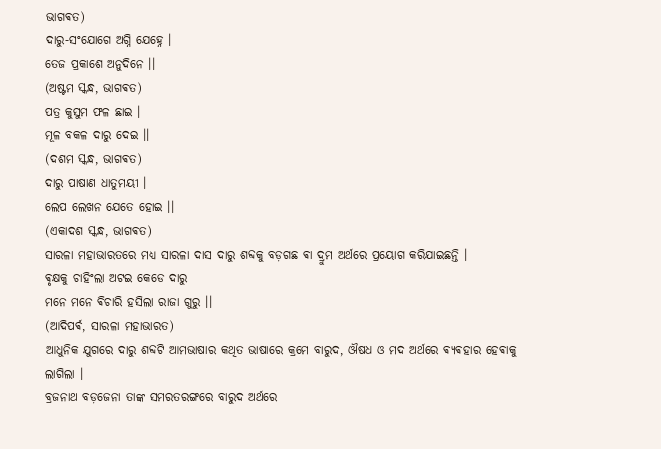ଭାଗଵତ)
ଦାରୁ-ସଂଯୋଗେ ଅଗ୍ନି ଯେହ୍ନେ ।
ତେଜ ପ୍ରକାଶେ ଅନୁଦିନେ ।।
(ଅଷ୍ଟମ ସ୍କନ୍ଧ, ଭାଗଵତ)
ପତ୍ର କୁସୁମ ଫଳ ଛାଇ ।
ମୂଳ ବକଳ ଦାରୁ ଦେଇ ।।
(ଦଶମ ସ୍କନ୍ଧ, ଭାଗଵତ)
ଦାରୁ ପାଷାଣ ଧାତୁମୟୀ ।
ଲେପ ଲେଖନ ଯେତେ ହୋଇ ।।
(ଏକାଦଶ ସ୍କନ୍ଧ, ଭାଗଵତ)
ସାରଳା ମହାଭାରତରେ ମଧ୍ୟ ସାରଳା ଦାସ ଦାରୁ ଶବ୍ଦକୁ ବଡ଼ଗଛ ଵା ଦ୍ରୁମ ଅର୍ଥରେ ପ୍ରୟୋଗ କରିଯାଇଛନ୍ତି ।
ଵୃକ୍ଷକୁ ଚାହିଂଲା ଅଟଇ କେଡେ ଦାରୁ
ମନେ ମନେ ଵିଚାରି ହସିଲା ରାଜା ଗୁରୁ ।।
(ଆଦିପର୍ଵ, ସାରଳା ମହାଭାରତ)
ଆଧୁନିକ ଯୁଗରେ ଦାରୁ ଶବ୍ଦଟି ଆମଭାଷାର କଥିତ ଭାଷାରେ କ୍ରମେ ବାରୁଦ, ଔଷଧ ଓ ମଦ ଅର୍ଥରେ ଵ୍ଯଵହାର ହେଵାକୁ ଲାଗିଲା ।
ବ୍ରଜନାଥ ବଡ଼ଜେନା ତାଙ୍କ ସମରତରଙ୍ଗରେ ବାରୁଦ ଅର୍ଥରେ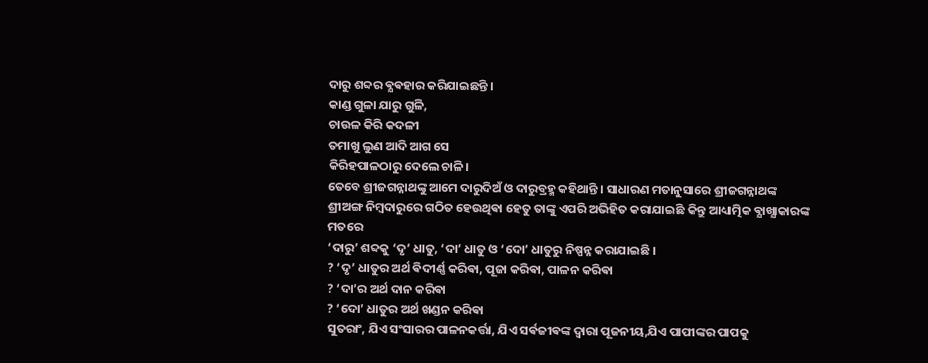ଦାରୁ ଶବ୍ଦର ଵ୍ଯଵହାର କରିଯାଇଛନ୍ତି ।
କାଣ୍ଡ ଗୁଳା ଯାରୁ ଗୁଳି,
ଚାଉଳ କିରି କଦଳୀ
ତମାଖୁ ଲୁଣ ଆଦି ଆଗ ସେ
କିରିହପାଳଠାରୁ ଦେଲେ ଚାଳି।
ତେବେ ଶ୍ରୀଜଗନ୍ନାଥଙ୍କୁ ଆମେ ଦାରୁଦିଅଁ ଓ ଦାରୁବ୍ରହ୍ମ କହିଥାନ୍ତି । ସାଧାରଣ ମତାନୁସାରେ ଶ୍ରୀଜଗନ୍ନାଥଙ୍କ ଶ୍ରୀଅଙ୍ଗ ନିମ୍ବଦାରୁରେ ଗଠିତ ହେଉଥିଵା ହେତୁ ତାଙ୍କୁ ଏପରି ଅଭିହିତ କରାଯାଇଛି କିନ୍ତୁ ଆଧ୍ୟାତ୍ମିକ ଵ୍ଯାଖ୍ଯାକାରଙ୍କ ମତରେ
‘ଦାରୁ’ ଶବ୍ଦକୁ ‘ଦୃ’ ଧାତୁ, ‘ଦା’ ଧାତୁ ଓ ‘ଦୋ’ ଧାତୁରୁ ନିଷ୍ପନ୍ନ କରାଯାଇଛି ।
? ‘ଦୃ’ ଧାତୁର ଅର୍ଥ ଵିଦୀର୍ଣ୍ଣ କରିଵା, ପୂଜା କରିଵା, ପାଳନ କରିଵା
? ‘ଦା’ର ଅର୍ଥ ଦାନ କରିଵା
? ‘ଦୋ’ ଧାତୁର ଅର୍ଥ ଖଣ୍ଡନ କରିଵା
ସୁତରାଂ, ଯିଏ ସଂସାରର ପାଳନକର୍ତ୍ତା, ଯିଏ ସର୍ଵଜୀଵଙ୍କ ଦ୍ଵାରା ପୂଜନୀୟ,ଯିଏ ପାପୀଙ୍କର ପାପକୁ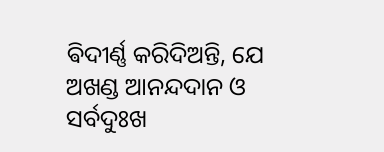ଵିଦୀର୍ଣ୍ଣ କରିଦିଅନ୍ତି, ଯେ ଅଖଣ୍ଡ ଆନନ୍ଦଦାନ ଓ ସର୍ବଦୁଃଖ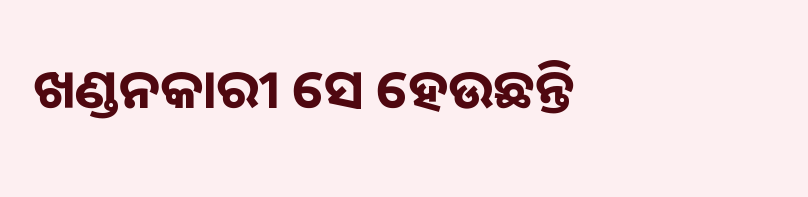ଖଣ୍ଡନକାରୀ ସେ ହେଉଛନ୍ତି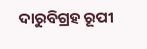ଦାରୁବିଗ୍ରହ ରୂପୀ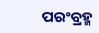ପରଂବ୍ରହ୍ମ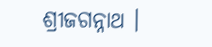ଶ୍ରୀଜଗନ୍ନାଥ ।